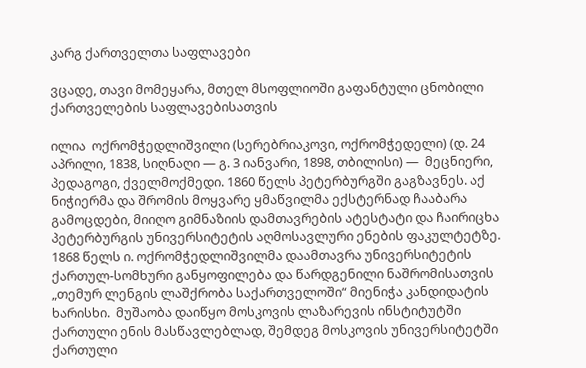კარგ ქართველთა საფლავები

ვცადე, თავი მომეყარა, მთელ მსოფლიოში გაფანტული ცნობილი ქართველების საფლავებისათვის

ილია  ოქრომჭედლიშვილი (სერებრიაკოვი, ოქრომჭედელი) (დ. 24 აპრილი, 1838, სიღნაღი — გ. 3 იანვარი, 1898, თბილისი) —  მეცნიერი, პედაგოგი, ქველმოქმედი. 1860 წელს პეტერბურგში გაგზავნეს. აქ ნიჭიერმა და შრომის მოყვარე ყმაწვილმა ექსტერნად ჩააბარა გამოცდები, მიიღო გიმნაზიის დამთავრების ატესტატი და ჩაირიცხა პეტერბურგის უნივერსიტეტის აღმოსავლური ენების ფაკულტეტზე. 1868 წელს ი. ოქრომჭედლიშვილმა დაამთავრა უნივერსიტეტის ქართულ-სომხური განყოფილება და წარდგენილი ნაშრომისათვის „თემურ ლენგის ლაშქრობა საქართველოში“ მიენიჭა კანდიდატის ხარისხი.  მუშაობა დაიწყო მოსკოვის ლაზარევის ინსტიტუტში ქართული ენის მასწავლებლად, შემდეგ მოსკოვის უნივერსიტეტში ქართული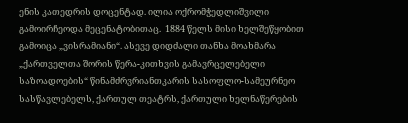ენის კათედრის დოცენტად. ილია ოქრომჭედლიშვილი გამოირჩეოდა მეცენატობითაც.  1884 წელს მისი ხელშეწყობით გამოიცა „ვისრამიანი“. ასევე დიდძალი თანხა მოახმარა „ქართველთა შორის წერა-კითხვის გამავრცელებელი საზოადოების“ წინამძრვრიანთკარის სასოფლო-სამეურნეო სასწავლებელს, ქართულ თეატრს, ქართული ხელნაწერების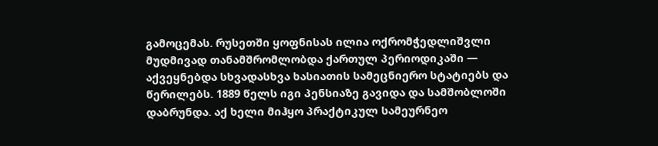გამოცემას. რუსეთში ყოფნისას ილია ოქრომჭედლიშვლი მუდმივად თანამშრომლობდა ქართულ პერიოდიკაში — აქვეყნებდა სხვადასხვა ხასიათის სამეცნიერო სტატიებს და წერილებს. 1889 წელს იგი პენსიაზე გავიდა და სამშობლოში დაბრუნდა. აქ ხელი მიჰყო პრაქტიკულ სამეურნეო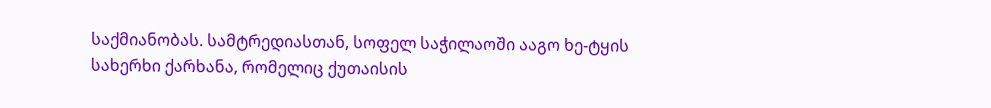საქმიანობას. სამტრედიასთან, სოფელ საჭილაოში ააგო ხე-ტყის სახერხი ქარხანა, რომელიც ქუთაისის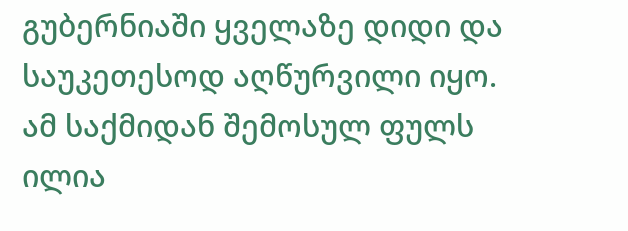გუბერნიაში ყველაზე დიდი და საუკეთესოდ აღწურვილი იყო. ამ საქმიდან შემოსულ ფულს ილია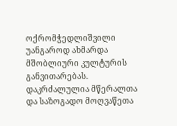ოქრომჭედლიშვილი უანგაროდ ახმარდა მშობლიური კულტურის განვითარებას. დაკრძალულია მწერალთა და საზოგადო მოღვაწეთა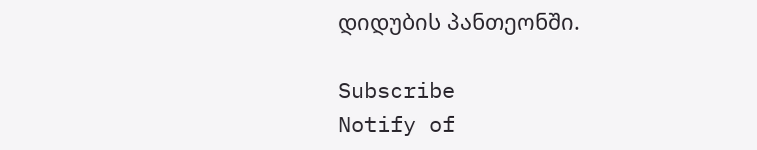დიდუბის პანთეონში.

Subscribe
Notify of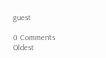guest

0 Comments
Oldest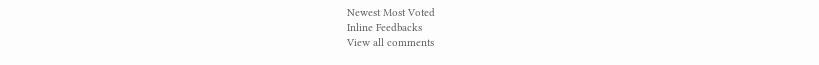Newest Most Voted
Inline Feedbacks
View all comments